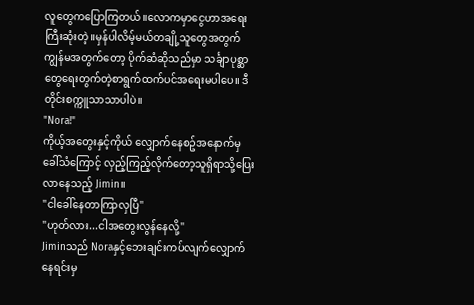လူတွေကပြောကြတယ်။လောကမှာငွေဟာအရေးကြီးဆုံးတဲ့။မှန်ပါလိမ့်မယ်တချို့သူတွေအတွက် ကျွန်မအတွက်တော့ ပိုက်ဆံဆိုသည်မှာ သင်္ချာပုစ္ဆာတွေရေးတွက်တဲ့စာရွက်ထက်ပင်အရေးမပါပေ။ ဒီတိုင်းစက္ကူသာသာပါပဲ။
"Nora!"
ကိုယ့်အတွေးနှင့်ကိုယ် လျှောက်နေစဥ်အနောက်မှခေါ်သံကြောင့် လှည့်ကြည့်လိုက်တော့သူရှိရာသို့ပြေးလာနေသည့် Jimin။
"ငါခေါ်နေတာကြာလှပြီ"
"ဟုတ်လား...ငါအတွေးလွန်နေလို့"
Jiminသည် Noraနှင့်ဘေးချင်းကပ်လျက်လျှောက်နေရင်းမှ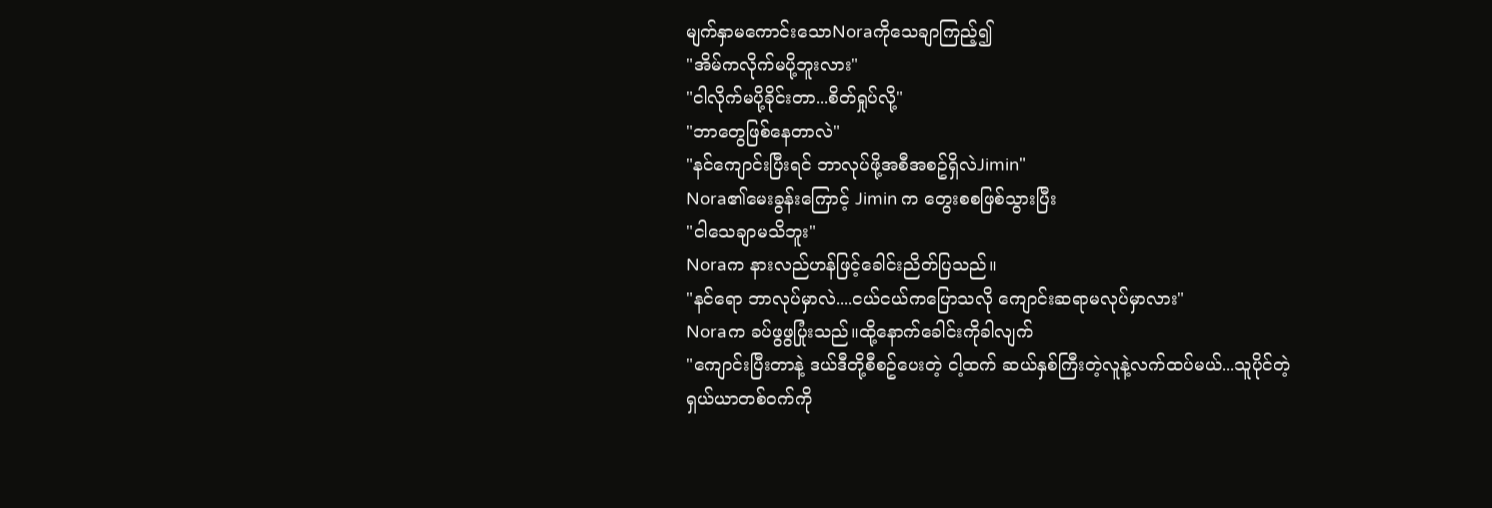မျက်နှာမကောင်းသောNoraကိုသေချာကြည့်၍
"အိမ်ကလိုက်မပို့ဘူးလား"
"ငါလိုက်မပို့ခိုင်းတာ...စိတ်ရှုပ်လို့"
"ဘာတွေဖြစ်နေတာလဲ"
"နင်ကျောင်းပြီးရင် ဘာလုပ်ဖို့အစီအစဥ်ရှိလဲJimin"
Nora၏မေးခွန်းကြောင့် Jimin က တွေးစစဖြစ်သွားပြီး
"ငါသေချာမသိဘူး"
Noraက နားလည်ဟန်ဖြင့်ခေါင်းညိတ်ပြသည်။
"နင်ရော ဘာလုပ်မှာလဲ....ငယ်ငယ်ကပြောသလို ကျောင်းဆရာမလုပ်မှာလား"
Noraက ခပ်ဖွဖွပြုံးသည်။ထို့နောက်ခေါင်းကိုခါလျက်
"ကျောင်းပြီးတာနဲ့ ဒယ်ဒီတို့စီစဥ်ပေးတဲ့ ငါ့ထက် ဆယ်နှစ်ကြီးတဲ့လူနဲ့လက်ထပ်မယ်...သူပိုင်တဲ့ရှယ်ယာတစ်ဝက်ကို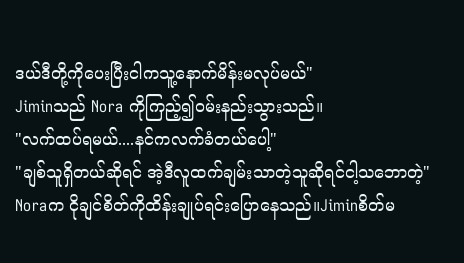ဒယ်ဒီတို့ကိုပေးပြီးငါကသူ့နောက်မိန်းမလုပ်မယ်"
Jiminသည် Nora ကိုကြည့်၍ဝမ်းနည်းသွားသည်။
"လက်ထပ်ရမယ်....နင်ကလက်ခံတယ်ပေါ့"
"ချစ်သူရှိတယ်ဆိုရင် အဲ့ဒီလူထက်ချမ်းသာတဲ့သူဆိုရင်ငါ့သဘောတဲ့"
Noraက ငိုချင်စိတ်ကိုထိန်းချုပ်ရင်းပြောနေသည်။Jiminစိတ်မ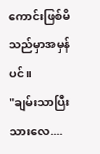ကောင်းဖြစ်မိသည်မှာအမှန်ပင်။
"ချမ်းသာပြီးသားလေ....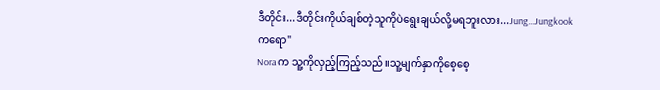ဒီတိုင်း...ဒီတိုင်းကိုယ်ချစ်တဲ့သူကိုပဲရွေးချယ်လို့မရဘူးလား...Jung...Jungkookကရော"
Noraက သူ့ကိုလှည့်ကြည့်သည်။သူ့မျက်နှာကိုစေ့စေ့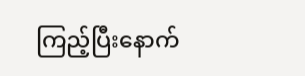ကြည့်ပြီးနောက်